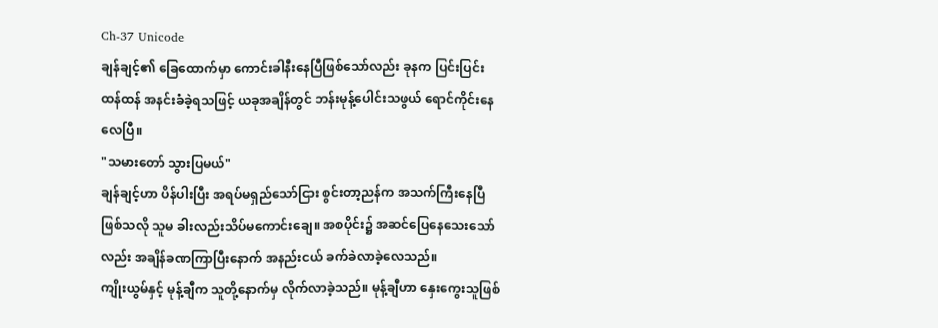Ch-37 Unicode
ချန်ချင့်၏ ခြေထောက်မှာ ကောင်းခါနီးနေပြီဖြစ်သော်လည်း ခုနက ပြင်းပြင်းထန်ထန် အနင်းခံခဲ့ရသဖြင့် ယခုအချိန်တွင် ဘန်းမုန့်ပေါင်းသဖွယ် ရောင်ကိုင်းနေလေပြီ။
"သမားတော် သွားပြမယ်"
ချန်ချင့်ဟာ ပိန်ပါးပြီး အရပ်မရှည်သော်ငြား စွင်းတာ့ညန်က အသက်ကြီးနေပြီဖြစ်သလို သူမ ခါးလည်းသိပ်မကောင်းချေ။ အစပိုင်း၌ အဆင်ပြေနေသေးသော်လည်း အချိန်ခဏကြာပြီးနောက် အနည်းငယ် ခက်ခဲလာခဲ့လေသည်။
ကျိုးယွမ်နှင့် မုန့်ချီက သူတို့နောက်မှ လိုက်လာခဲ့သည်။ မုန့်ချီဟာ နှေးကွေးသူဖြစ်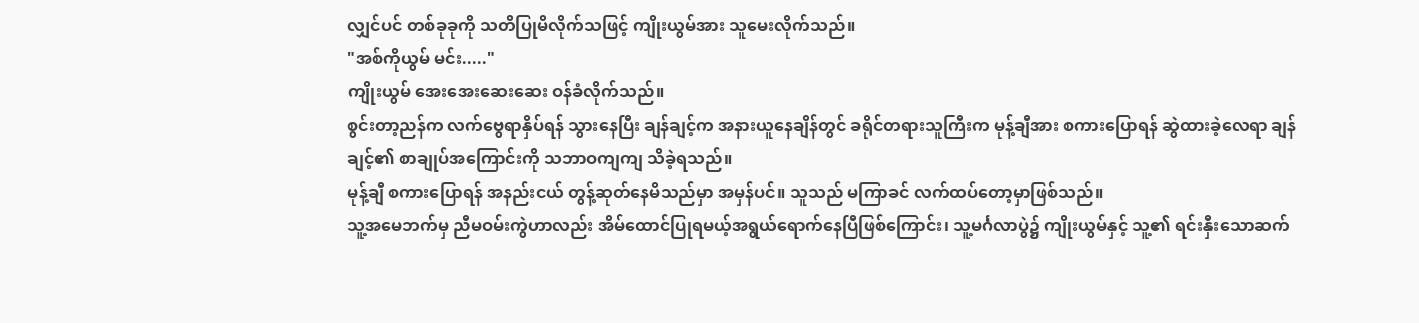လျှင်ပင် တစ်ခုခုကို သတိပြုမိလိုက်သဖြင့် ကျိုးယွမ်အား သူမေးလိုက်သည်။
"အစ်ကိုယွမ် မင်း....."
ကျိုးယွမ် အေးအေးဆေးဆေး ဝန်ခံလိုက်သည်။
စွင်းတာ့ညန်က လက်ဗွေရာနှိပ်ရန် သွားနေပြီး ချန်ချင့်က အနားယူနေချိန်တွင် ခရိုင်တရားသူကြီးက မုန့်ချီအား စကားပြောရန် ဆွဲထားခဲ့လေရာ ချန်ချင့်၏ စာချုပ်အကြောင်းကို သဘာဝကျကျ သိခဲ့ရသည်။
မုန့်ချီ စကားပြောရန် အနည်းငယ် တွန့်ဆုတ်နေမိသည်မှာ အမှန်ပင်။ သူသည် မကြာခင် လက်ထပ်တော့မှာဖြစ်သည်။
သူ့အမေဘက်မှ ညီမဝမ်းကွဲဟာလည်း အိမ်ထောင်ပြုရမယ့်အရွယ်ရောက်နေပြီဖြစ်ကြောင်း၊ သူ့မင်္ဂလာပွဲ၌ ကျိုးယွမ်နှင့် သူ့၏ ရင်းနှီးသောဆက်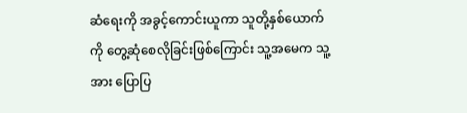ဆံရေးကို အခွင့်ကောင်းယူကာ သူတို့နှစ်ယောက်ကို တွေ့ဆုံစေလိုခြင်းဖြစ်ကြောင်း သူ့အမေက သူ့အား ပြောပြ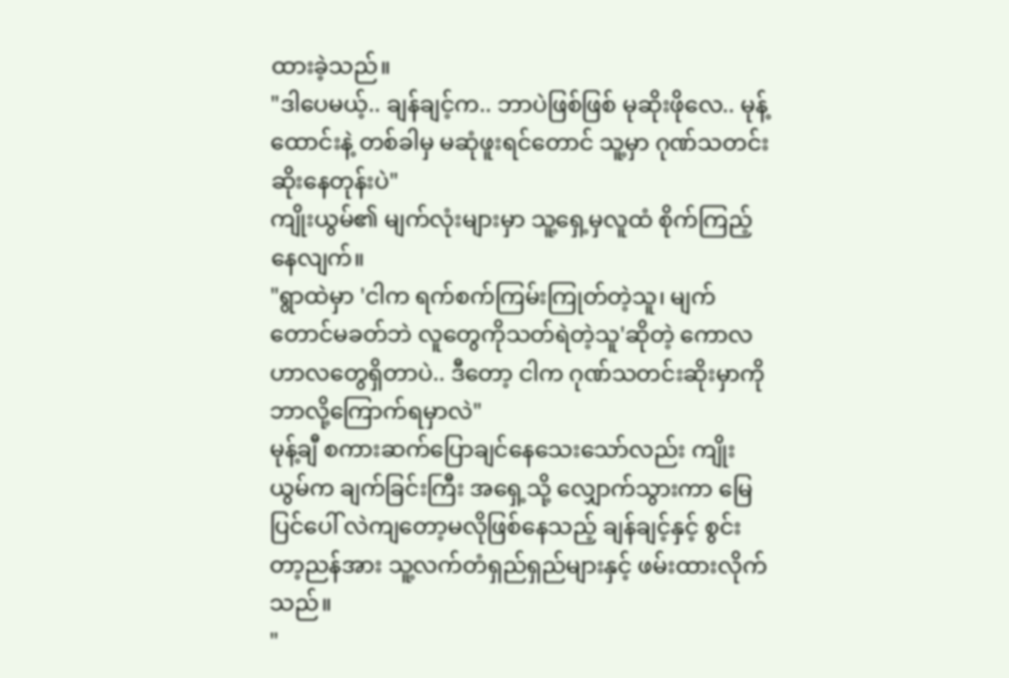ထားခဲ့သည်။
"ဒါပေမယ့်.. ချန်ချင့်က.. ဘာပဲဖြစ်ဖြစ် မုဆိုးဖိုလေ.. မုန့်ထောင်းနဲ့ တစ်ခါမှ မဆုံဖူးရင်တောင် သူ့မှာ ဂုဏ်သတင်းဆိုးနေတုန်းပဲ"
ကျိုးယွမ်၏ မျက်လုံးများမှာ သူ့ရှေ့မှလူထံ စိုက်ကြည့်နေလျက်။
"ရွာထဲမှာ 'ငါက ရက်စက်ကြမ်းကြုတ်တဲ့သူ၊ မျက်တောင်မခတ်ဘဲ လူတွေကိုသတ်ရဲတဲ့သူ'ဆိုတဲ့ ကောလဟာလတွေရှိတာပဲ.. ဒီတော့ ငါက ဂုဏ်သတင်းဆိုးမှာကို ဘာလို့ကြောက်ရမှာလဲ"
မုန့်ချီ စကားဆက်ပြောချင်နေသေးသော်လည်း ကျိုးယွမ်က ချက်ခြင်းကြီး အရှေ့သို့ လျှောက်သွားကာ မြေပြင်ပေါ် လဲကျတော့မလိုဖြစ်နေသည့် ချန်ချင့်နှင့် စွင်းတာ့ညန်အား သူ့လက်တံရှည်ရှည်များနှင့် ဖမ်းထားလိုက်သည်။
"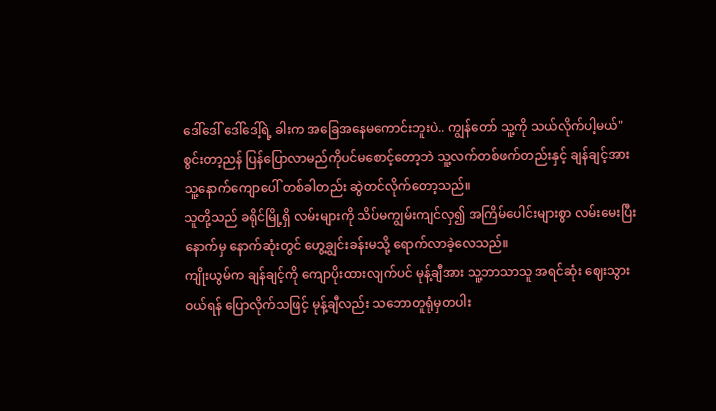ဒေါ်ဒေါ် ဒေါ်ဒေါ့်ရဲ့ ခါးက အခြေအနေမကောင်းဘူးပဲ.. ကျွန်တော် သူ့ကို သယ်လိုက်ပါ့မယ်"
စွင်းတာ့ညန် ပြန်ပြောလာမည်ကိုပင်မစောင့်တော့ဘဲ သူ့လက်တစ်ဖက်တည်းနှင့် ချန်ချင့်အား သူ့နောက်ကျောပေါ် တစ်ခါတည်း ဆွဲတင်လိုက်တော့သည်။
သူတို့သည် ခရိုင်မြို့ရှိ လမ်းများကို သိပ်မကျွမ်းကျင်လှ၍ အကြိမ်ပေါင်းများစွာ လမ်းမေးပြီးနောက်မှ နောက်ဆုံးတွင် ဟွေ့ချွင်းခန်းမသို့ ရောက်လာခဲ့လေသည်။
ကျိုးယွမ်က ချန်ချင့်ကို ကျောပိုးထားလျက်ပင် မုန့်ချီအား သူ့ဘာသာသူ အရင်ဆုံး ဈေးသွားဝယ်ရန် ပြောလိုက်သဖြင့် မုန့်ချီလည်း သဘောတူရုံမှတပါး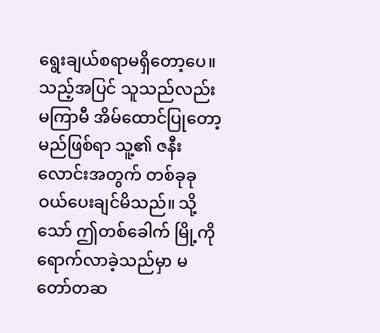ရွေးချယ်စရာမရှိတော့ပေ။
သည့်အပြင် သူသည်လည်း မကြာမီ အိမ်ထောင်ပြုတော့မည်ဖြစ်ရာ သူ့၏ ဇနီးလောင်းအတွက် တစ်ခုခုဝယ်ပေးချင်မိသည်။ သို့သော် ဤတစ်ခေါက် မြို့ကို ရောက်လာခဲ့သည်မှာ မတော်တဆ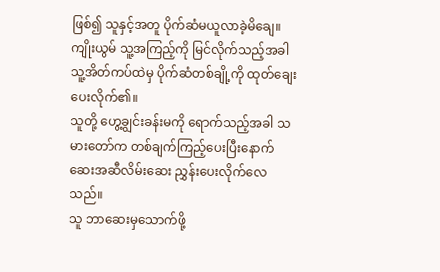ဖြစ်၍ သူနှင့်အတူ ပိုက်ဆံမယူလာခဲ့မိချေ။
ကျိုးယွမ် သူ့အကြည့်ကို မြင်လိုက်သည့်အခါ သူ့အိတ်ကပ်ထဲမှ ပိုက်ဆံတစ်ချို့ကို ထုတ်ချေးပေးလိုက်၏။
သူတို့ ဟွေ့ချွင်းခန်းမကို ရောက်သည့်အခါ သမားတော်က တစ်ချက်ကြည့်ပေးပြီးနောက် ဆေးအဆီလိမ်းဆေး ညွှန်းပေးလိုက်လေသည်။
သူ ဘာဆေးမှသောက်ဖို့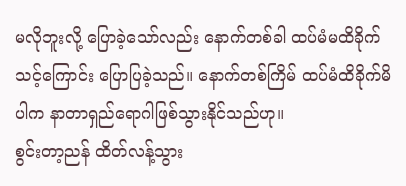မလိုဘူးလို့ ပြောခဲ့သော်လည်း နောက်တစ်ခါ ထပ်မံမထိခိုက်သင့်ကြောင်း ပြောပြခဲ့သည်။ နောက်တစ်ကြိမ် ထပ်မံထိခိုက်မိပါက နာတာရှည်ရောဂါဖြစ်သွားနိုင်သည်ဟု။
စွင်းတာ့ညန် ထိတ်လန့်သွား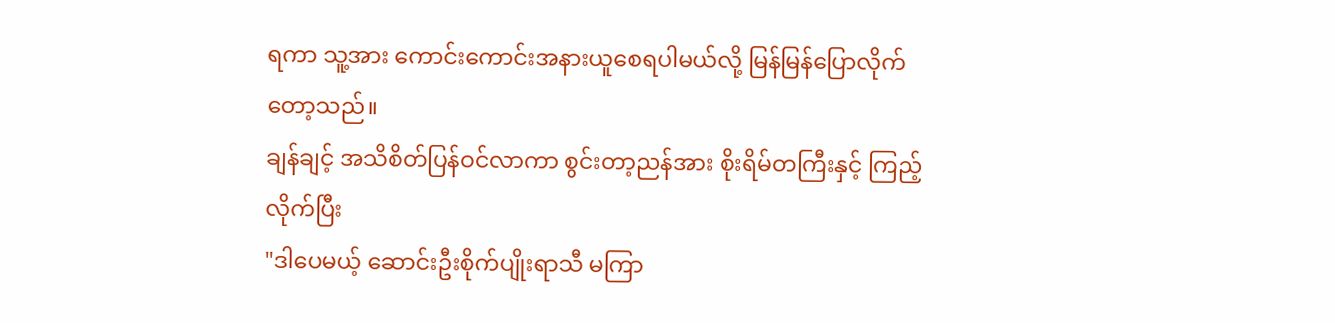ရကာ သူ့အား ကောင်းကောင်းအနားယူစေရပါမယ်လို့ မြန်မြန်ပြောလိုက်တော့သည်။
ချန်ချင့် အသိစိတ်ပြန်ဝင်လာကာ စွင်းတာ့ညန်အား စိုးရိမ်တကြီးနှင့် ကြည့်လိုက်ပြီး
"ဒါပေမယ့် ဆောင်းဦးစိုက်ပျိုးရာသီ မကြာ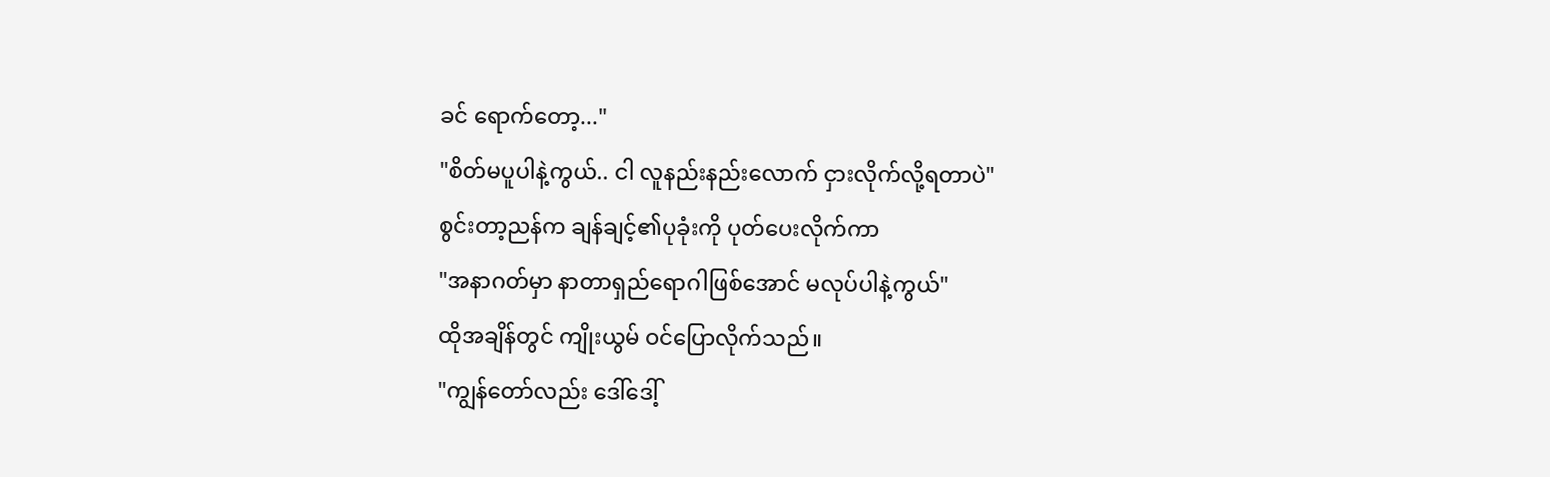ခင် ရောက်တော့..."
"စိတ်မပူပါနဲ့ကွယ်.. ငါ လူနည်းနည်းလောက် ငှားလိုက်လို့ရတာပဲ"
စွင်းတာ့ညန်က ချန်ချင့်၏ပုခုံးကို ပုတ်ပေးလိုက်ကာ
"အနာဂတ်မှာ နာတာရှည်ရောဂါဖြစ်အောင် မလုပ်ပါနဲ့ကွယ်"
ထိုအချိန်တွင် ကျိုးယွမ် ဝင်ပြောလိုက်သည်။
"ကျွန်တော်လည်း ဒေါ်ဒေါ့်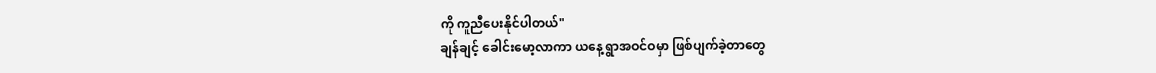ကို ကူညီပေးနိုင်ပါတယ်"
ချန်ချင့် ခေါင်းမော့လာကာ ယနေ့ ရွာအဝင်ဝမှာ ဖြစ်ပျက်ခဲ့တာတွေ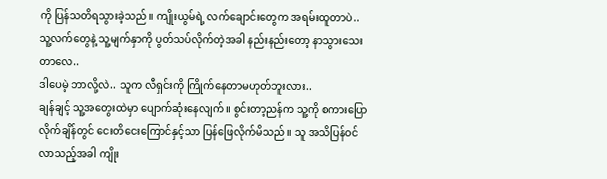ကို ပြန်သတိရသွားခဲ့သည်။ ကျိုးယွမ်ရဲ့ လက်ချောင်းတွေက အရမ်းထူတာပဲ.. သူ့လက်တွေနဲ့ သူ့မျက်နှာကို ပွတ်သပ်လိုက်တဲ့အခါ နည်းနည်းတော့ နာသွားသေးတာလေ..
ဒါပေမဲ့ ဘာလို့လဲ.. သူက လီရှင်းကို ကြိုက်နေတာမဟုတ်ဘူးလား..
ချန်ချင့် သူ့အတွေးထဲမှာ ပျောက်ဆုံးနေလျက်။ စွင်းတာ့ညန်က သူ့ကို စကားပြောလိုက်ချိန်တွင် ငေးတိငေးကြောင်နှင့်သာ ပြန်ဖြေလိုက်မိသည်။ သူ အသိပြန်ဝင်လာသည့်အခါ ကျိုး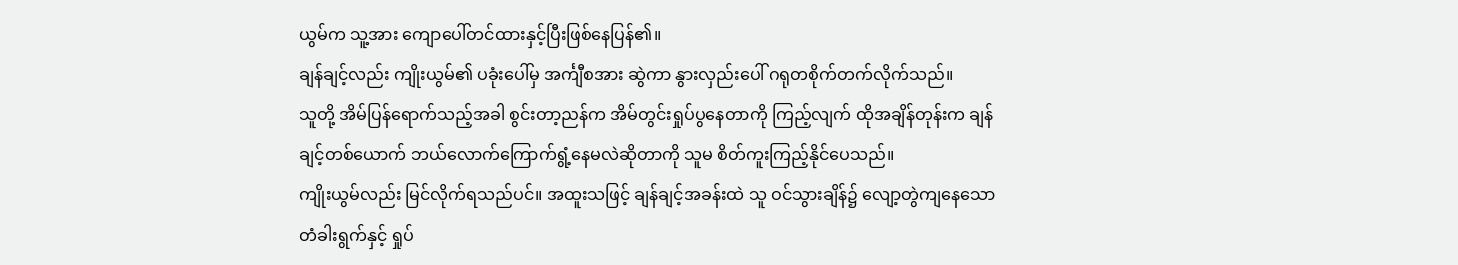ယွမ်က သူ့အား ကျောပေါ်တင်ထားနှင့်ပြီးဖြစ်နေပြန်၏။
ချန်ချင့်လည်း ကျိုးယွမ်၏ ပခုံးပေါ်မှ အင်္ကျီစအား ဆွဲကာ နွားလှည်းပေါ် ဂရုတစိုက်တက်လိုက်သည်။
သူတို့ အိမ်ပြန်ရောက်သည့်အခါ စွင်းတာ့ညန်က အိမ်တွင်းရှုပ်ပွနေတာကို ကြည့်လျက် ထိုအချိန်တုန်းက ချန်ချင့်တစ်ယောက် ဘယ်လောက်ကြောက်ရွံ့နေမလဲဆိုတာကို သူမ စိတ်ကူးကြည့်နိုင်ပေသည်။
ကျိုးယွမ်လည်း မြင်လိုက်ရသည်ပင်။ အထူးသဖြင့် ချန်ချင့်အခန်းထဲ သူ ဝင်သွားချိန်၌ လျော့တွဲကျနေသော တံခါးရွက်နှင့် ရှုပ်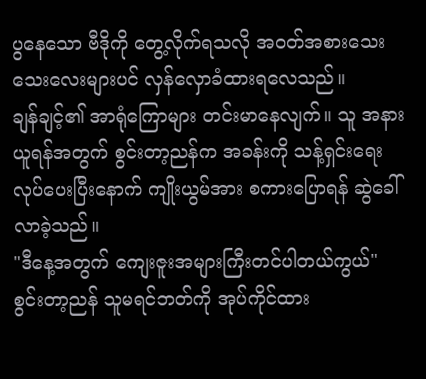ပွနေသော ဗီဒိုကို တွေ့လိုက်ရသလို အဝတ်အစားသေးသေးလေးများပင် လှန်လှောခံထားရလေသည်။
ချန်ချင့်၏ အာရုံကြောများ တင်းမာနေလျက်။ သူ အနားယူရန်အတွက် စွင်းတာ့ညန်က အခန်းကို သန့်ရှင်းရေးလုပ်ပေးပြီးနောက် ကျိုးယွမ်အား စကားပြောရန် ဆွဲခေါ်လာခဲ့သည်။
"ဒီနေ့အတွက် ကျေးဇူးအများကြီးတင်ပါတယ်ကွယ်"
စွင်းတာ့ညန် သူမရင်ဘတ်ကို အုပ်ကိုင်ထား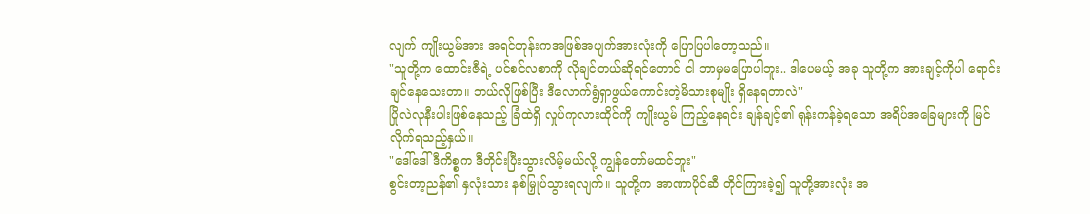လျက် ကျိုးယွမ်အား အရင်တုန်းကအဖြစ်အပျက်အားလုံးကို ပြောပြပါတော့သည်။
"သူတို့က ထောင်းဇီရဲ့ ပင်စင်လစာကို လိုချင်တယ်ဆိုရင်တောင် ငါ ဘာမှမပြောပါဘူး.. ဒါပေမယ့် အခု သူတို့က အားချင့်ကိုပါ ရောင်းချင်နေသေးတာ။ ဘယ်လိုဖြစ်ပြီး ဒီလောက်ရွံရှာဖွယ်ကောင်းတဲ့မိသားစုမျိုး ရှိနေရတာလဲ"
ပြိုလဲလုနီးပါးဖြစ်နေသည့် ခြံထဲရှိ လှုပ်ကုလားထိုင်ကို ကျိုးယွမ် ကြည့်နေရင်း ချန်ချင့်၏ ရုန်းကန်ခဲ့ရသော အရိပ်အခြေများကို မြင်လိုက်ရသည့်နှယ်။
"ဒေါ်ဒေါ် ဒီကိစ္စက ဒီတိုင်းပြီးသွားလိမ့်မယ်လို့ ကျွန်တော်မထင်ဘူး"
စွင်းတာ့ညန်၏ နှလုံးသား နစ်မြှုပ်သွားရလျက်။ သူတို့က အာဏာပိုင်ဆီ တိုင်ကြားခဲ့၍ သူတို့အားလုံး အ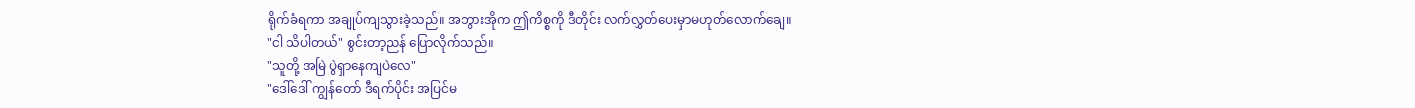ရိုက်ခံရကာ အချုပ်ကျသွားခဲ့သည်။ အဘွားအိုက ဤကိစ္စကို ဒီတိုင်း လက်လွှတ်ပေးမှာမဟုတ်လောက်ချေ။
"ငါ သိပါတယ်" စွင်းတာ့ညန် ပြောလိုက်သည်။
"သူတို့ အမြဲ ပွဲရှာနေကျပဲလေ"
"ဒေါ်ဒေါ် ကျွန်တော် ဒီရက်ပိုင်း အပြင်မ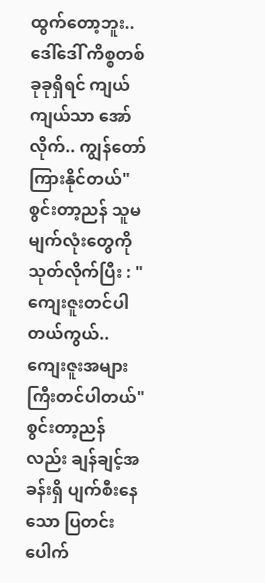ထွက်တော့ဘူး.. ဒေါ်ဒေါ် ကိစ္စတစ်ခုခုရှိရင် ကျယ်ကျယ်သာ အော်လိုက်.. ကျွန်တော် ကြားနိုင်တယ်"
စွင်းတာ့ညန် သူမမျက်လုံးတွေကို သုတ်လိုက်ပြီး : "ကျေးဇူးတင်ပါတယ်ကွယ်.. ကျေးဇူးအများကြီးတင်ပါတယ်"
စွင်းတာ့ညန်လည်း ချန်ချင့်အခန်းရှိ ပျက်စီးနေသော ပြတင်းပေါက်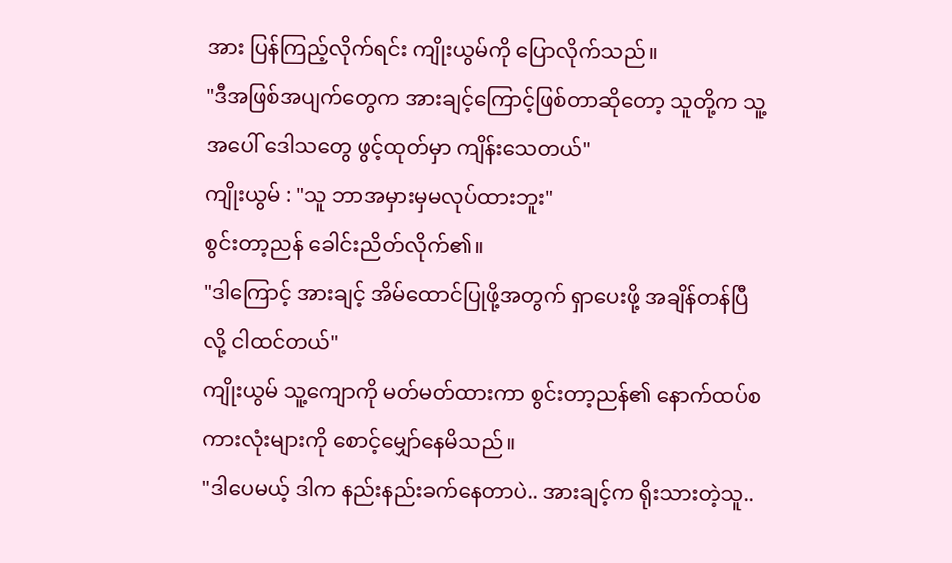အား ပြန်ကြည့်လိုက်ရင်း ကျိုးယွမ်ကို ပြောလိုက်သည်။
"ဒီအဖြစ်အပျက်တွေက အားချင့်ကြောင့်ဖြစ်တာဆိုတော့ သူတို့က သူ့အပေါ် ဒေါသတွေ ဖွင့်ထုတ်မှာ ကျိန်းသေတယ်"
ကျိုးယွမ် : "သူ ဘာအမှားမှမလုပ်ထားဘူး"
စွင်းတာ့ညန် ခေါင်းညိတ်လိုက်၏။
"ဒါကြောင့် အားချင့် အိမ်ထောင်ပြုဖို့အတွက် ရှာပေးဖို့ အချိန်တန်ပြီလို့ ငါထင်တယ်"
ကျိုးယွမ် သူ့ကျောကို မတ်မတ်ထားကာ စွင်းတာ့ညန်၏ နောက်ထပ်စကားလုံးများကို စောင့်မျှော်နေမိသည်။
"ဒါပေမယ့် ဒါက နည်းနည်းခက်နေတာပဲ.. အားချင့်က ရိုးသားတဲ့သူ..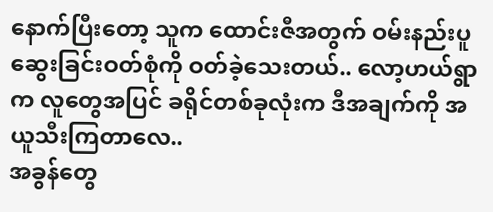နောက်ပြီးတော့ သူက ထောင်းဇီအတွက် ဝမ်းနည်းပူဆွေးခြင်းဝတ်စုံကို ဝတ်ခဲ့သေးတယ်.. လော့ဟယ်ရွာက လူတွေအပြင် ခရိုင်တစ်ခုလုံးက ဒီအချက်ကို အယူသီးကြတာလေ..
အခွန်တွေ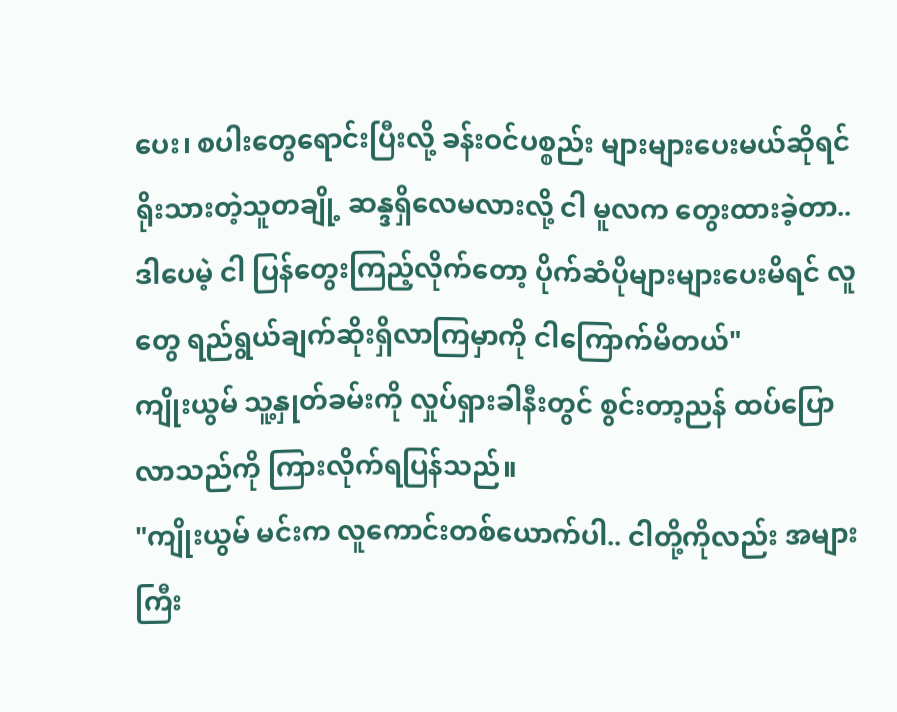ပေး၊ စပါးတွေရောင်းပြီးလို့ ခန်းဝင်ပစ္စည်း များများပေးမယ်ဆိုရင် ရိုးသားတဲ့သူတချို့ ဆန္ဒရှိလေမလားလို့ ငါ မူလက တွေးထားခဲ့တာ.. ဒါပေမဲ့ ငါ ပြန်တွေးကြည့်လိုက်တော့ ပိုက်ဆံပိုများများပေးမိရင် လူတွေ ရည်ရွယ်ချက်ဆိုးရှိလာကြမှာကို ငါကြောက်မိတယ်"
ကျိုးယွမ် သူ့နှုတ်ခမ်းကို လှုပ်ရှားခါနီးတွင် စွင်းတာ့ညန် ထပ်ပြောလာသည်ကို ကြားလိုက်ရပြန်သည်။
"ကျိုးယွမ် မင်းက လူကောင်းတစ်ယောက်ပါ.. ငါတို့ကိုလည်း အများကြီး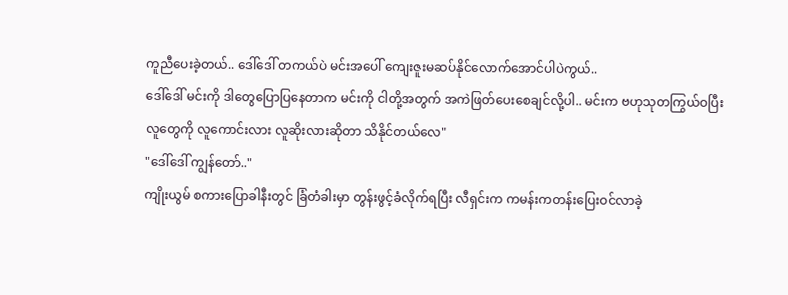ကူညီပေးခဲ့တယ်.. ဒေါ်ဒေါ် တကယ်ပဲ မင်းအပေါ် ကျေးဇူးမဆပ်နိုင်လောက်အောင်ပါပဲကွယ်..
ဒေါ်ဒေါ် မင်းကို ဒါတွေပြောပြနေတာက မင်းကို ငါတို့အတွက် အကဲဖြတ်ပေးစေချင်လို့ပါ.. မင်းက ဗဟုသုတကြွယ်ဝပြီး လူတွေကို လူကောင်းလား လူဆိုးလားဆိုတာ သိနိုင်တယ်လေ"
"ဒေါ်ဒေါ် ကျွန်တော်.."
ကျိုးယွမ် စကားပြောခါနီးတွင် ခြံတံခါးမှာ တွန်းဖွင့်ခံလိုက်ရပြီး လီရှင်းက ကမန်းကတန်းပြေးဝင်လာခဲ့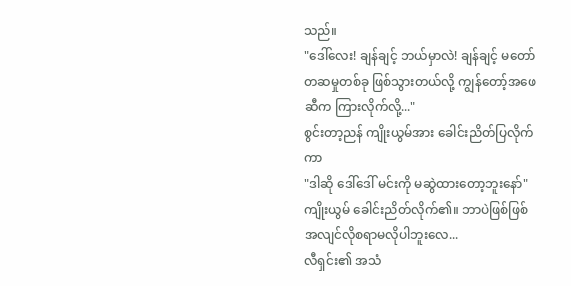သည်။
"ဒေါ်လေး! ချန်ချင့် ဘယ်မှာလဲ! ချန်ချင့် မတော်တဆမှုတစ်ခု ဖြစ်သွားတယ်လို့ ကျွန်တော့်အဖေဆီက ကြားလိုက်လို့..."
စွင်းတာ့ညန် ကျိုးယွမ်အား ခေါင်းညိတ်ပြလိုက်ကာ
"ဒါဆို ဒေါ်ဒေါ် မင်းကို မဆွဲထားတော့ဘူးနော်"
ကျိုးယွမ် ခေါင်းညိတ်လိုက်၏။ ဘာပဲဖြစ်ဖြစ် အလျင်လိုစရာမလိုပါဘူးလေ...
လီရှင်း၏ အသံ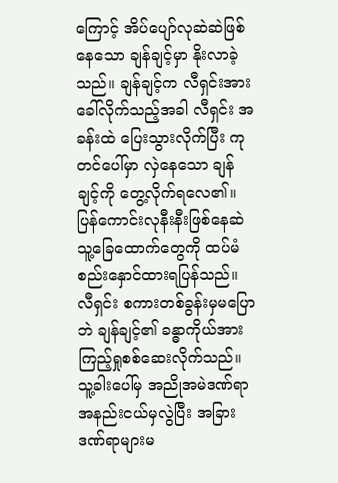ကြောင့် အိပ်ပျော်လုဆဲဆဲဖြစ်နေသော ချန်ချင့်မှာ နိုးလာခဲ့သည်။ ချန်ချင့်က လီရှင်းအား ခေါ်လိုက်သည့်အခါ လီရှင်း အခန်းထဲ ပြေးသွားလိုက်ပြီး ကုတင်ပေါ်မှာ လှဲနေသော ချန်ချင့်ကို တွေ့လိုက်ရလေ၏။ ပြန်ကောင်းလုနီးနီးဖြစ်နေဆဲ သူ့ခြေထောက်တွေကို ထပ်မံစည်းနှောင်ထားရပြန်သည်။
လီရှင်း စကားတစ်ခွန်းမှမပြောဘဲ ချန်ချင့်၏ ခန္ဓာကိုယ်အား ကြည့်ရှုစစ်ဆေးလိုက်သည်။ သူ့ခါးပေါ်မှ အညိုအမဲဒဏ်ရာအနည်းငယ်မှလွဲပြီး အခြားဒဏ်ရာများမ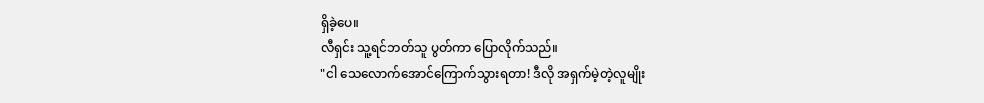ရှိခဲ့ပေ။
လီရှင်း သူ့ရင်ဘတ်သူ ပွတ်ကာ ပြောလိုက်သည်။
"ငါ သေလောက်အောင်ကြောက်သွားရတာ! ဒီလို အရှက်မဲ့တဲ့လူမျိုး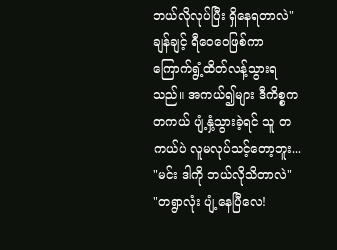ဘယ်လိုလုပ်ပြီး ရှိနေရတာလဲ"
ချန်ချင့် ရီဝေဝေဖြစ်ကာ ကြောက်ရွံ့ထိတ်လန့်သွားရသည်။ အကယ်၍များ ဒီကိစ္စက တကယ် ပျံ့နှံ့သွားခဲ့ရင် သူ တကယ်ပဲ လူမလုပ်သင့်တော့ဘူး...
"မင်း ဒါကို ဘယ်လိုသိတာလဲ"
"တရွာလုံး ပျံ့နေပြီလေ!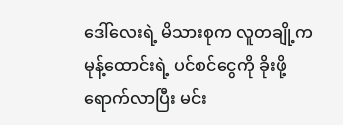ဒေါ်လေးရဲ့ မိသားစုက လူတချို့က မုန့်ထောင်းရဲ့ ပင်စင်ငွေကို ခိုးဖို့ရောက်လာပြီး မင်း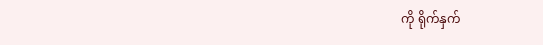ကို ရိုက်နှက်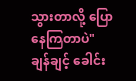သွားတာလို့ ပြောနေကြတာပဲ"
ချန်ချင့် ခေါင်း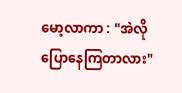မော့လာကာ : "အဲလိုပြောနေကြတာလား"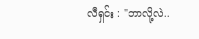လီရှင်း : "ဘာလို့လဲ..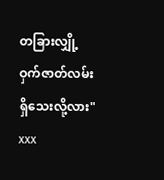တခြားလျှို့ဝှက်ဇာတ်လမ်းရှိသေးလို့လား"
xxx